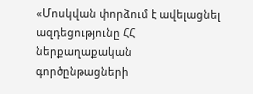«Մոսկվան փորձում է ավելացնել ազդեցությունը ՀՀ ներքաղաքական գործընթացների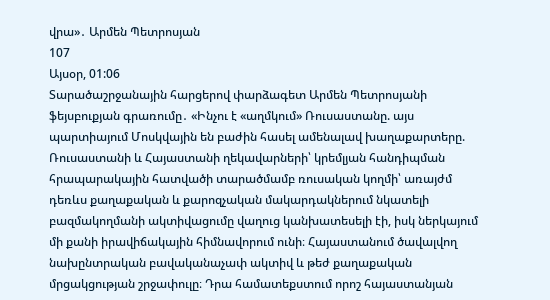վրա»․ Արմեն Պետրոսյան
107
Այսօր, 01:06
Տարածաշրջանային հարցերով փարձագետ Արմեն Պետրոսյանի ֆեյսբուքյան գրառումը․ «Ինչու է «աղմկում» Ռուսաստանը. այս պարտիայում Մոսկվային են բաժին հասել ամենալավ խաղաքարտերը. Ռուսաստանի և Հայաստանի ղեկավարների՝ կրեմլյան հանդիպման հրապարակային հատվածի տարածմամբ ռուսական կողմի՝ առայժմ դեռևս քաղաքական և քարոզչական մակարդակներում նկատելի բազմակողմանի ակտիվացումը վաղուց կանխատեսելի էի, իսկ ներկայում մի քանի իրավիճակային հիմնավորում ունի։ Հայաստանում ծավալվող նախընտրական բավականաչափ ակտիվ և թեժ քաղաքական մրցակցության շրջափուլը։ Դրա համատեքստում որոշ հայաստանյան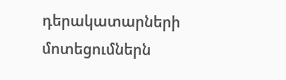դերակատարների մոտեցումներն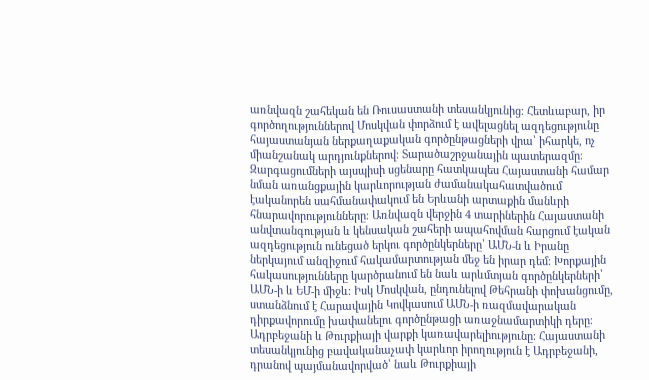առնվազն շահեկան են Ռուսաստանի տեսանկյունից։ Հետևաբար, իր գործողություններով Մոսկվան փորձում է ավելացնել ազդեցությունը հայաստանյան ներքաղաքական գործընթացների վրա՝ իհարկե, ոչ միանշանակ արդյունքներով։ Տարածաշրջանային պատերազմը։ Զարգացումների այսպիսի սցենարը հատկապես Հայաստանի համար նման առանցքային կարևորության ժամանակահատվածում էականորեն սահմանափակում են Երևանի արտաքին մանևրի հնարավորությունները։ Առնվազն վերջին 4 տարիներին Հայաստանի անվտանգության և կենսական շահերի ապահովման հարցում էական ազդեցություն ունեցած երկու գործընկերները՝ ԱՄՆ-ն և Իրանը ներկայում անզիջում հակամարտության մեջ են իրար դեմ։ Խորքային հակասությունները կարծրանում են նաև արևմտյան գործընկերների՝ ԱՄՆ-ի և ԵՄ-ի միջև։ Իսկ Մոսկվան, ընդունելով Թեհրանի փոխանցումը, ստանձնում է Հարավային Կովկասում ԱՄՆ-ի ռազմավարական դիրքավորումը խափանելու գործընթացի առաջնամարտիկի դերը։ Ադրբեջանի և Թուրքիայի վարքի կառավարելիությունը։ Հայաստանի տեսանկյունից բավականաչափ կարևոր իրողություն է Ադրբեջանի, դրանով պայմանավորված՝ նաև Թուրքիայի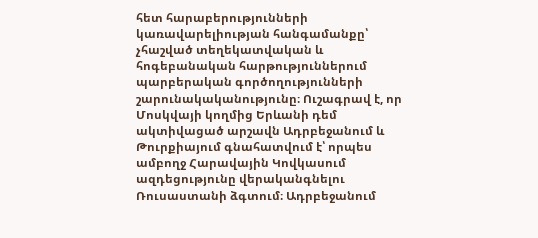հետ հարաբերությունների կառավարելիության հանգամանքը՝ չհաշված տեղեկատվական և հոգեբանական հարթություններում պարբերական գործողությունների շարունակականությունը։ Ուշագրավ է, որ Մոսկվայի կողմից Երևանի դեմ ակտիվացած արշավն Ադրբեջանում և Թուրքիայում գնահատվում է՝ որպես ամբողջ Հարավային Կովկասում ազդեցությունը վերականգնելու Ռուսաստանի ձգտում։ Ադրբեջանում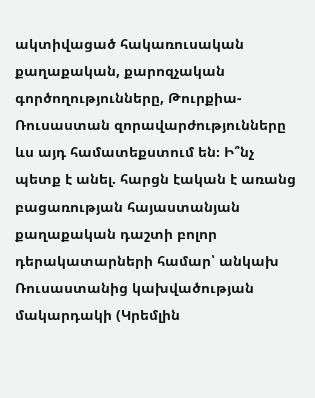ակտիվացած հակառուսական քաղաքական, քարոզչական գործողությունները, Թուրքիա-Ռուսաստան զորավարժությունները ևս այդ համատեքստում են։ Ի՞նչ պետք է անել. հարցն էական է առանց բացառության հայաստանյան քաղաքական դաշտի բոլոր դերակատարների համար՝ անկախ Ռուսաստանից կախվածության մակարդակի (Կրեմլին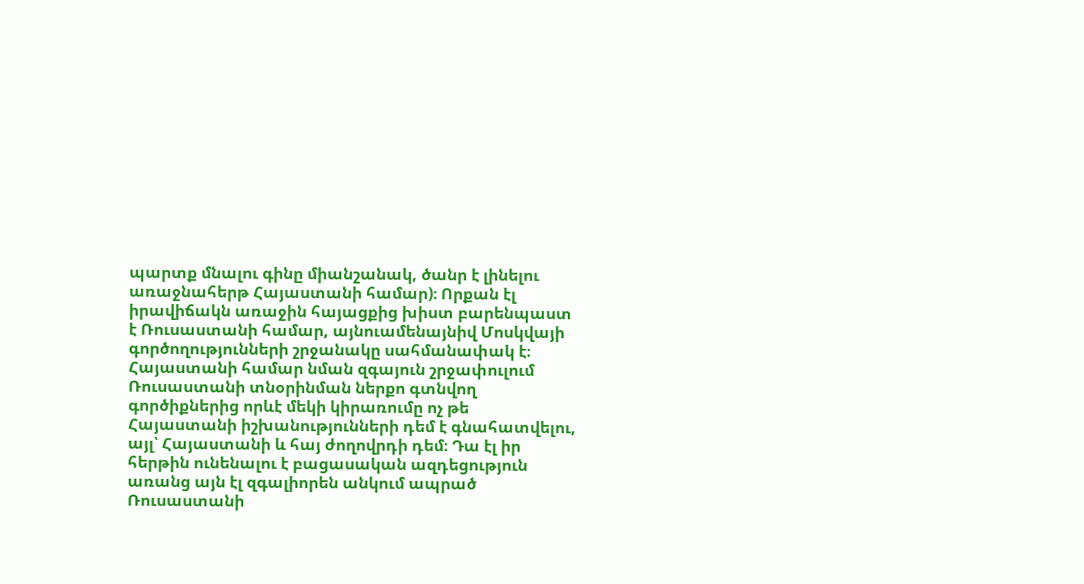պարտք մնալու գինը միանշանակ, ծանր է լինելու առաջնահերթ Հայաստանի համար)։ Որքան էլ իրավիճակն առաջին հայացքից խիստ բարենպաստ է Ռուսաստանի համար, այնուամենայնիվ Մոսկվայի գործողությունների շրջանակը սահմանափակ է։ Հայաստանի համար նման զգայուն շրջափուլում Ռուսաստանի տնօրինման ներքո գտնվող գործիքներից որևէ մեկի կիրառումը ոչ թե Հայաստանի իշխանությունների դեմ է գնահատվելու, այլ՝ Հայաստանի և հայ ժողովրդի դեմ։ Դա էլ իր հերթին ունենալու է բացասական ազդեցություն առանց այն էլ զգալիորեն անկում ապրած Ռուսաստանի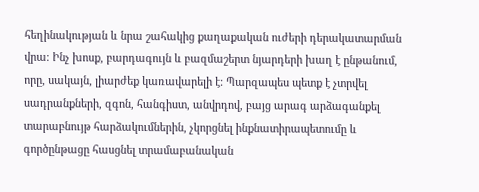հեղինակության և նրա շահակից քաղաքական ուժերի դերակատարման վրա։ Ինչ խոսք, բարդագույն և բազմաշերտ նյարդերի խաղ է ընթանում, որը, սակայն, լիարժեք կառավարելի է։ Պարզապես պետք է չտրվել սադրանքների, զգոն, հանգիստ, անվրդով, բայց արագ արձագանքել տարաբնույթ հարձակումներին, չկորցնել ինքնատիրապետումը և գործընթացը հասցնել տրամաբանական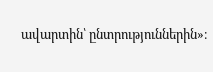ավարտին՝ ընտրություններին»։